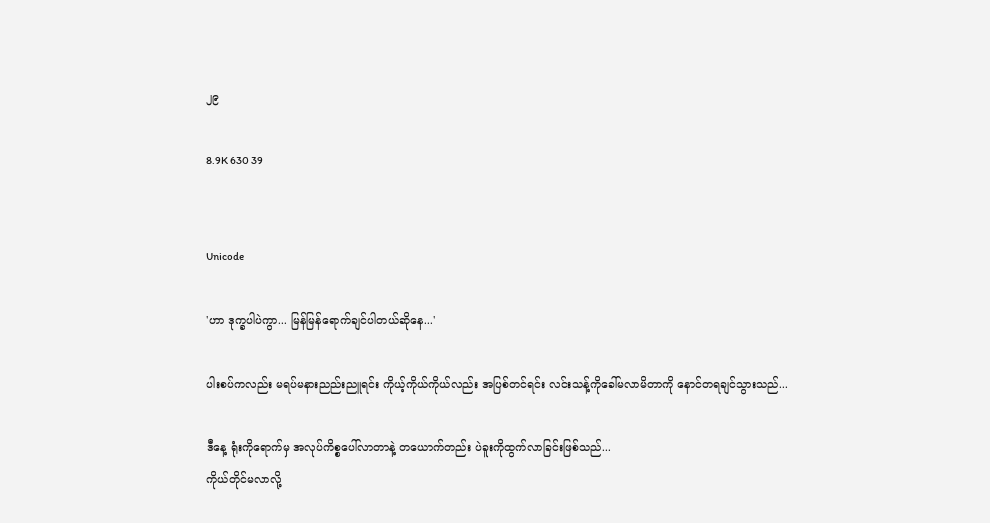၂၉

8.9K 630 39


Unicode

'ဟာ ဒုက္ခပါပဲကွာ... မြန်မြန်ရောက်ချင်ပါတယ်ဆိုနေ...'

ပါးစပ်ကလည်း မရပ်မနားညည်းညူရင်း ကိုယ့်ကိုယ်ကိုယ်လည်း အပြစ်တင်ရင်း လင်းသန့်ကိုခေါ်မလာမိတာကို နောင်တရချင်သွားသည်...

ဒီနေ့ ရုံးကိုရောက်မှ အလုပ်ကိစ္စပေါ်လာတာနဲ့ တယောက်တည်း ပဲခူးကိုထွက်လာခြင်းဖြစ်သည်...
ကိုယ်တိုင်မလာလို့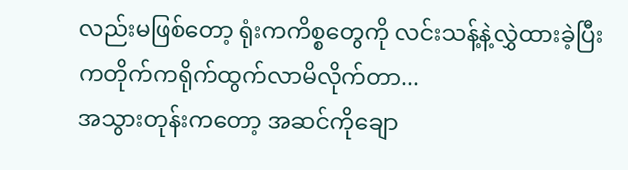လည်းမဖြစ်တော့ ရုံးကကိစ္စတွေကို လင်းသန့်နဲ့လွှဲထားခဲ့ပြီး ကတိုက်ကရိုက်ထွက်လာမိလိုက်တာ...
အသွားတုန်းကတော့ အဆင်ကိုချော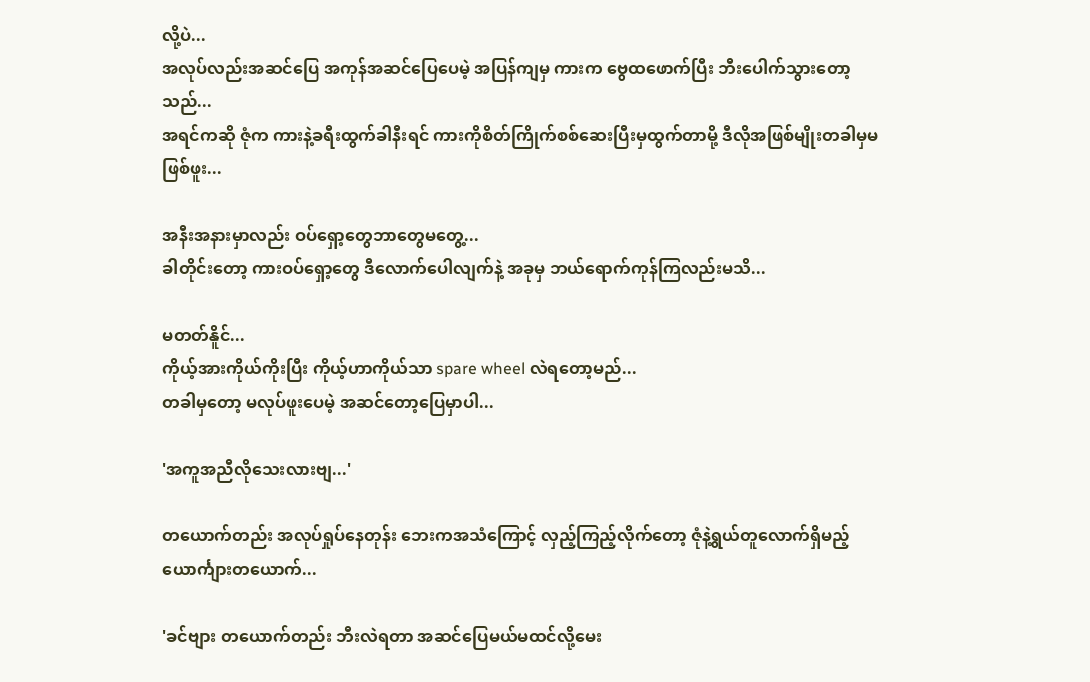လို့ပဲ...
အလုပ်လည်းအဆင်ပြေ အကုန်အဆင်ပြေပေမဲ့ အပြန်ကျမှ ကားက‌ ဗွေထဖောက်ပြီး ဘီးပေါက်သွားတော့သည်...
အရင်ကဆို ဇုံက ကားနဲ့ခရီးထွက်ခါနီးရင် ကားကိုစိတ်ကြိုက်စစ်ဆေးပြီးမှထွက်တာမို့ ဒီလိုအဖြစ်မျိုးတခါမှမဖြစ်ဖူး...

အနီးအနားမှာလည်း ဝပ်ရှော့တွေဘာတွေမတွေ့...
ခါတိုင်းတော့ ကားဝပ်ရှော့တွေ ဒီလောက်ပေါလျက်နဲ့ အခုမှ ဘယ်ရောက်ကုန်ကြလည်းမသိ...

မတတ်နိူင်...
ကိုယ့်အားကိုယ်ကိုးပြီး ကိုယ့်ဟာကိုယ်သာ spare wheel လဲရတော့မည်...
တခါမှတော့ မလုပ်ဖူးပေမဲ့ အဆင်တော့ပြေမှာပါ...

'အကူအညီလို‌သေးလားဗျ...'

တယောက်တည်း အလုပ်ရှုပ်နေတုန်း ဘေးကအသံကြောင့် လှည့်ကြည့်လိုက်တော့ ဇုံနဲ့ရွယ်တူလောက်ရှိမည့် ယောင်္ကျားတယောက်...

'ခင်ဗျား တယောက်တည်း ဘီးလဲရတာ အဆင်ပြေမယ်မထင်လို့မေး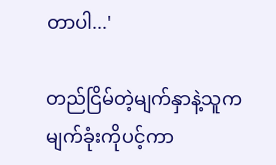တာပါ...'

တည်ငြိမ်တဲ့မျက်နှာနဲ့သူက မျက်ခုံးကိုပင့်ကာ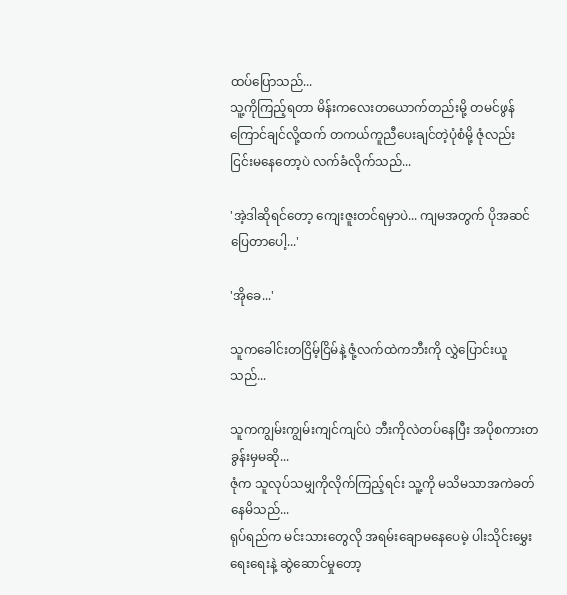ထပ်‌ပြောသည်...
သူ့ကိုကြည့်ရတာ မိန်းကလေးတယောက်တည်းမို့ တမင်ဖွန်ကြောင်ချင်လို့ထက် တကယ်ကူညီပေးချင်တဲ့ပုံစံမို့ ဇုံလည်း ငြင်းမနေတော့ပဲ လက်ခံလိုက်သည်...

'အဲ့ဒါဆိုရင်တော့ ကျေးဇူးတင်ရမှာပဲ... ကျမအတွက် ပိုအဆင်ပြေတာပေါ့...'

'အိုခေ...'

သူကခေါင်းတငြိမ့်ငြိမ်နဲ့ ဇုံ့လက်ထဲကဘီးကို လွှဲပြောင်းယူသည်...

သူကကျွမ်းကျွမ်းကျင်ကျင်ပဲ ဘီးကိုလဲတပ်နေပြီး အပိုစကားတခွန်းမှမဆို...
ဇုံက သူလုပ်သမျှကိုလိုက်ကြည့်ရင်း သူ့ကို မသိမသာအကဲခတ်နေမိသည်...
ရုပ်ရည်က မင်းသားတွေလို အရမ်းချောမနေပေမဲ့ ပါးသိုင်းမွှေးရေးရေးနဲ့ ဆွဲဆောင်မှုတော့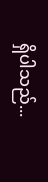ရှိပါသည်...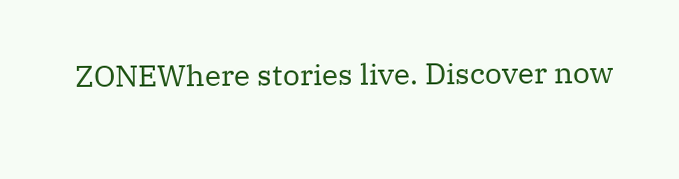ZONEWhere stories live. Discover now